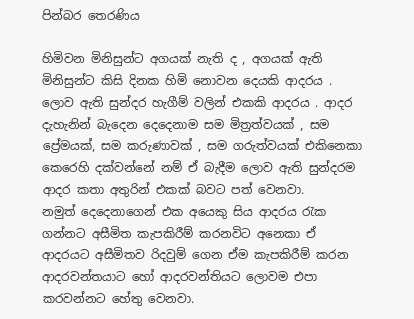පින්බර තෙරණිය

හිමිවන මිනිසුන්ට අගයක් නැති ද , අගයක් ඇති මිනිසුන්ට කිසි දිනක හිමි නොවන දෙයකි ආදරය .  ලොව ඇති සුන්දර හැගීම් වලින් එකකි ආදරය . ආදර දැහැනින් බැදෙන දෙදෙනාම සම මිත්‍රත්වයක් , සම ප්‍රේමයක්, සම කරුණාවක් , සම ගරුත්වයක් එකිනෙකා කෙරෙහි දක්වන්නේ නම් ඒ බැදීම ලොව ඇති සුන්දරම ආදර කතා අතුරින් එකක් බවට පත් වෙනවා.
නමුත් දෙදෙනාගෙන් එක අයෙකු සිය ආදරය රැක ගන්නට අසීමිත කැපකිරීම් කරනවිට අනෙකා ඒ ආදරයට අසීමිතව රිදවුම් ගෙන ඒම කැපකිරීම් කරන ආදරවන්තයාට හෝ ආදරවන්තියට ලොවම එපා කරවන්නට හේතු වෙනවා.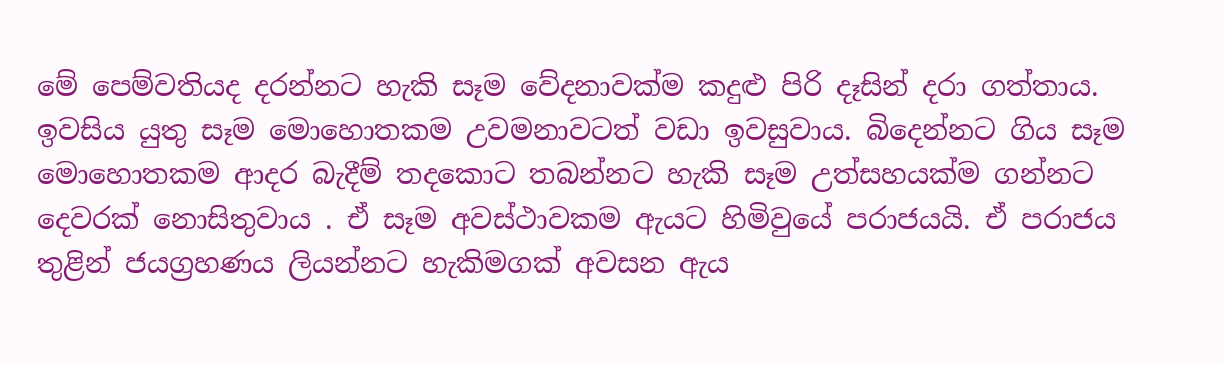මේ පෙම්වතියද දරන්නට හැකි සෑම වේදනාවක්ම කදුළු පිරි දෑසින් දරා ගත්තාය. ඉවසිය යුතු සෑම මොහොතකම උවමනාවටත් වඩා ඉවසුවාය. බිදෙන්නට ගිය සෑම මොහොතකම ආදර බැදීම් තදකොට තබන්නට හැකි සෑම උත්සහයක්ම ගන්නට දෙවරක් නොසිතුවාය . ඒ සෑම අවස්ථාවකම ඇයට හිමිවුයේ පරාජයයි. ඒ පරාජය තුළින් ජයග්‍රහණය ලියන්නට හැකිමගක් අවසන ඇය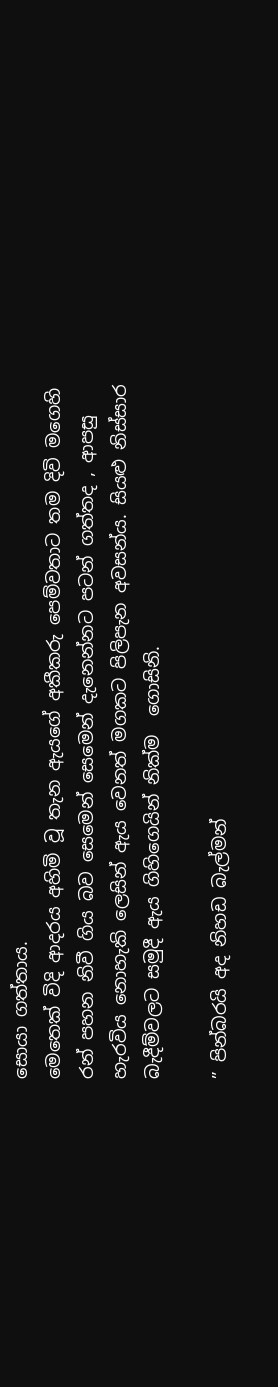සොයා ගත්තාය.
මෙතෙක් විදි ආදරය අහිමි වූ තැන ඇයගේ අකීකරු පෙම්වතාට තම දිවි මගෙහි රන් පහන නිවී ගිය බව සෙමෙන් සෙමෙන් දැනෙන්නට පටන් ගත්තද , ආපසු හැරවිය නොහැකි ලෙසින් ඇය වෙනත් මගකට පිලිපැන අවසන්ය. සියළු නිස්සාර බැදීම්වලට සමුදී ඇය ගිහිගෙයින් නික්ම  ගොසිනි.

” පින්බරයි අද නිහඩ බැල්මන්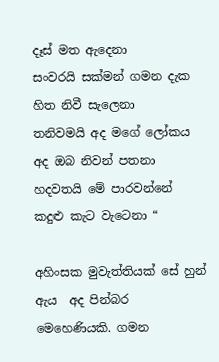දෑස් මත ඇදෙනා
සංවරයි සක්මන් ගමන දැක හිත නිවී සැලෙනා
තනිවමයි අද මගේ ලෝකය අද ඔබ නිවන් පතනා
හදවතයි මේ පාරවන්නේ කදුළු කැට වැටෙනා “

අහිංසක මුවැත්තියක් සේ හුන් ඇය  අද පින්බර මෙහෙණියකි. ගමන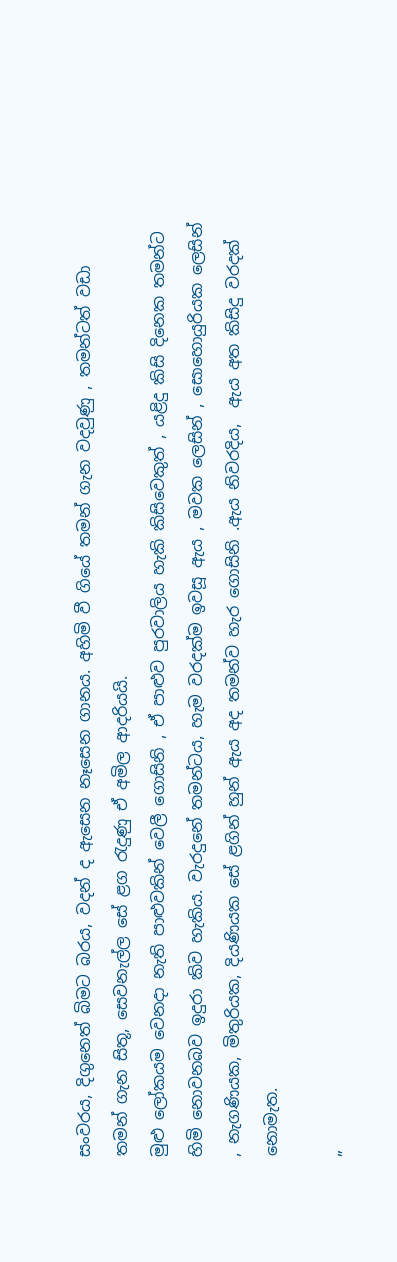සංවරය, දිගුනෙත් බිමට බරය, වදන් ද ඇසෙන නෑසෙන ගානය. අහිමි වී ගියේ තමන් ගැන වදවුණු , තමන්ටත් වඩා තමන් ගැන සිතූ, සෙවනැල්ල සේ ළග රැදුණු ඒ අමිල ආදරියයි.
මුළු ලෝකයම වෙනදා නැති පාළුවකින් වෙලී ගොසිනි , ඒ පාළුව පුරවාලිය හැකි කිසිවෙකුත් , යළිදු කිසි දිනෙක තමන්ට හිමි නොවනබව ඉදුරා කිව හැකිය. වැරදුනේ තමන්ටය, හැම වරදක්ම ඉවසූ ඇය , මවක ලෙසින් , සොහොයුරියක ලෙසින් , නැගණියක, මිතුරියක, දියණියක සේ ළගින් හුන් ඇය අද තමන්ව හැර ගොසිනි .ඇය නිවරදිය,  ඇය අත කිසිදු වරදක් නොමැත.

”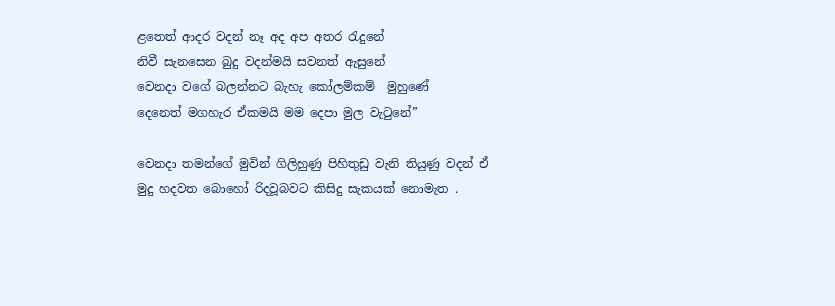ළතෙත් ආදර වදන් නෑ අද අප අතර රැදුනේ
නිවී සැනසෙන බුදු වදන්මයි සවනත් ඇසුනේ
වෙනදා වගේ බලන්නට බැහැ කෝලම්කම්  මුහුණේ
දෙනෙත් මගහැර ඒකමයි මම දෙපා මුල වැටුනේ”

වෙනදා තමන්ගේ මුවින් ගිලිහුණු පිහිතුඩු වැනි තියුණු වදන් ඒ මුදු හදවත බොහෝ රිදවූබවට කිසිදු සැකයක් නොමැත .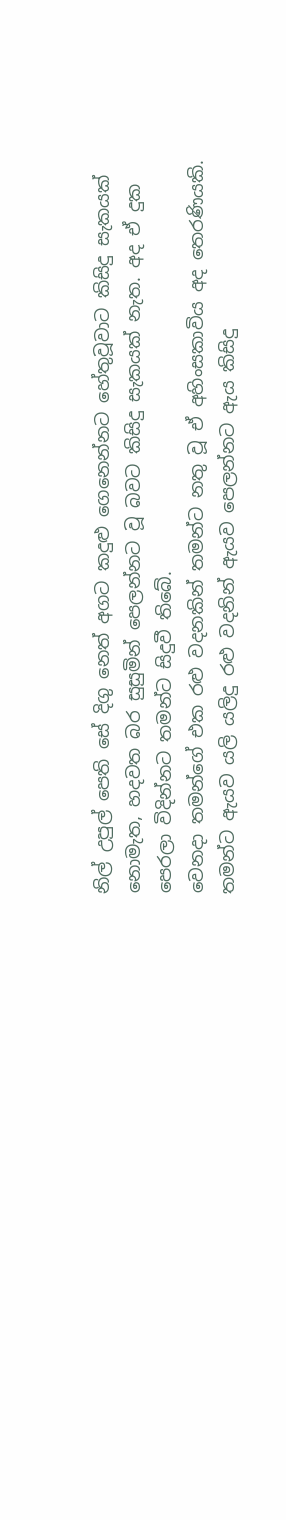නිල් උපුල් පෙති සේ දිගු නෙත් අගට කදුළු ගෙනෙන්නට හේතුවූවාට කිසිදු සැකයක් නොමැත, හදවත බර සුසුමින් පෙලන්නට වූ බවට කිසිදු සැකයක් නැත. අද ඒ දුක පෙරලා විදින්නට තමන්ට සිදුවී තිබේ.
වෙනදා තමන්ගේ එක රළු වදනකින් තමන්ට නතු වූ ඒ අහිංසකාවිය අද තෙරණියකි. තමන්ට ඇයව යලි යලිදු රළු වදනින් ඇයව පෙලන්නට ඇය කිසිදු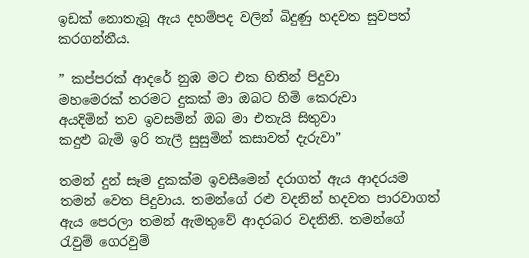ඉඩක් නොතැබූ ඇය දහම්පද වලින් බිදුණු හදවත සුවපත් කරගන්නීය.

” කප්පරක් ආදරේ නුඹ මට එක හිතින් පිදුවා
මහමෙරක් තරමට දුකක් මා ඔබට හිමි කෙරුවා
අයදිමින් තව ඉවසමින් ඔබ මා එතැයි සිතුවා
කදුළු බැමි ඉරි තැලී සුසුමින් කසාවත් දැරුවා”

තමන් දුන් සෑම දුකක්ම ඉවසීමෙන් දරාගත් ඇය ආදරයම තමන් වෙත පිදුවාය. තමන්ගේ රළු වදනින් හදවත පාරවාගත් ඇය පෙරලා තමන් ඇමතුවේ ආදරබර වදනිනි. තමන්ගේ රැවුම් ගෙරවුම්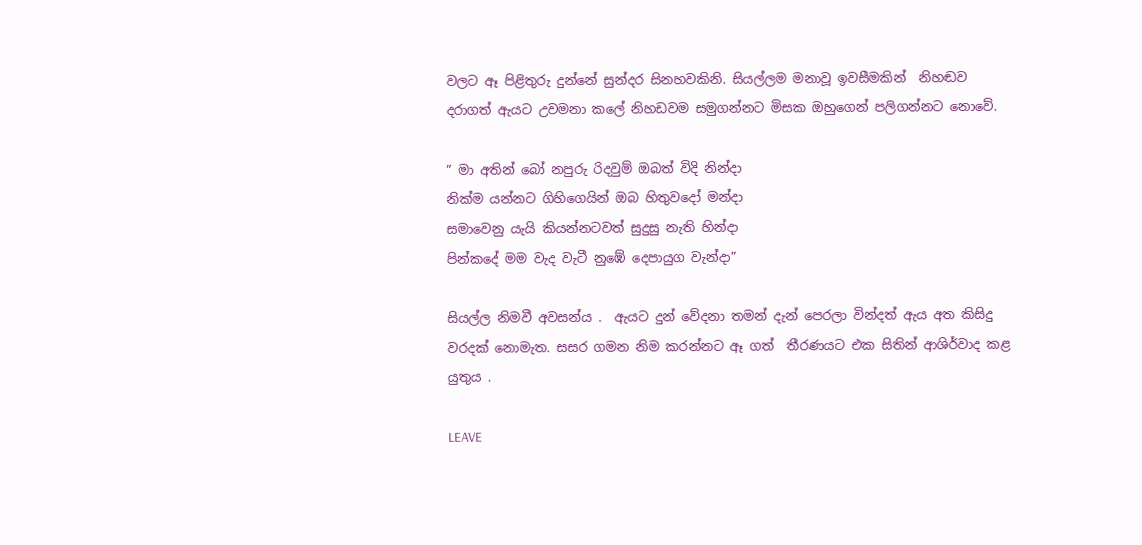වලට ඈ පිළිතුරු දුන්නේ සුන්දර සිනහවකිනි. සියල්ලම මනාවූ ඉවසීමකින්  නිහඬව දරාගත් ඇයට උවමනා කලේ නිහඩවම සමුගන්නට මිසක ඔහුගෙන් පලිගන්නට නොවේ.

” මා අතින් බෝ නපුරු රිදවුම් ඔබත් විදි නින්දා
නික්ම යන්නට ගිහිගෙයින් ඔබ හිතුවදෝ මන්දා
සමාවෙනු යැයි කියන්නටවත් සුදුසු නැති හින්දා
පින්කදේ මම වැද වැටී නුඹේ දෙපායුග වැන්දා”

සියල්ල නිමවී අවසන්ය .  ඇයට දුන් වේදනා තමන් දැන් පෙරලා වින්දත් ඇය අත කිසිදු වරදක් නොමැත. සසර ගමන නිම කරන්නට ඈ ගත්  තීරණයට එක සිතින් ආශිර්වාද කළ යුතුය .

LEAVE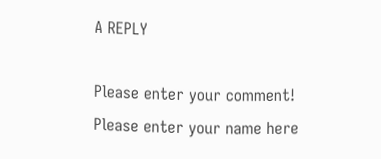A REPLY

Please enter your comment!
Please enter your name here